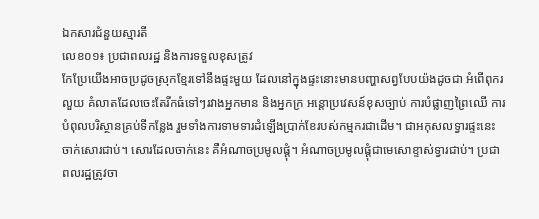ឯកសារជំនួយស្មារតី
លេខ០១៖ ប្រជាពលរដ្ឋ និងការទទួលខុសត្រូវ
កែប្រែយើងអាចប្រដូចស្រុកខ្មែរទៅនឹងផ្ទះមួយ ដែលនៅក្នុងផ្ទះនោះមានបញ្ហាសព្វបែបយ៉ងដូចជា អំពើពុករលួយ គំលាតដែលចេះតែរីកធំទៅៗរវាងអ្នកមាន និងអ្នកក្រ អន្តោប្រវេសន៍ខុសច្បាប់ ការបំផ្លាញព្រៃឈើ ការបំពុលបរិស្ថានគ្រប់ទីកន្លែង រួមទាំងការទាមទារដំឡើងប្រាក់ខែរបស់កម្មករជាដើម។ ជាអកុសលទ្វារផ្ទះនេះចាក់សោរជាប់។ សោរដែលចាក់នេះ គឺអំណាចប្រមូលផ្ដុំ។ អំណាចប្រមូលផ្ដុំជាមេសោខ្ទាស់ទ្វារជាប់។ ប្រជាពលរដ្ឋត្រូវចា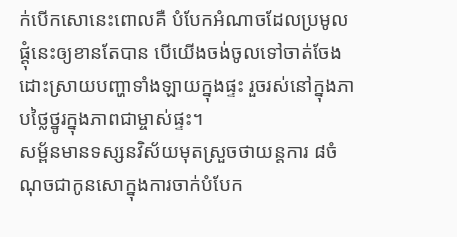ក់បើកសោនេះពោលគឺ បំបែកអំណាចដែលប្រមូលផ្ដុំនេះឲ្យខានតែបាន បើយើងចង់ចូលទៅចាត់ចែងដោះស្រាយបញ្ហាទាំងឡាយក្នុងផ្ទះ រួចរស់នៅក្នុងភាបថ្លៃថ្នូរក្នុងភាពជាម្ចាស់ផ្ទះ។
សម្ព័នមានទស្សនវិស័យមុតស្រួចថាយន្តការ ៨ចំណុចជាកូនសោក្នុងការចាក់បំបែក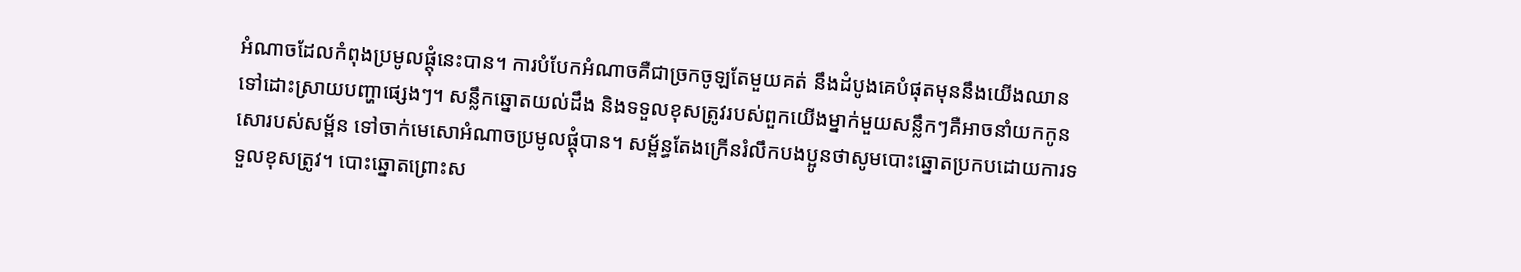អំណាចដែលកំពុងប្រមូលផ្ដុំនេះបាន។ ការបំបែកអំណាចគឺជាច្រកចូឡតែមួយគត់ នឹងដំបូងគេបំផុតមុននឹងយើងឈានទៅដោះស្រាយបញ្ហាផ្សេងៗ។ សន្លឹកឆ្នោតយល់ដឹង និងទទួលខុសត្រូវរបស់ពួកយើងម្នាក់មួយសន្លឹកៗគឺអាចនាំយកកូនសោរបស់សម្ព័ន ទៅចាក់មេសោអំណាចប្រមូលផ្ដុំបាន។ សម្ព័ន្ធតែងក្រើនរំលឹកបងប្អូនថាសូមបោះឆ្នោតប្រកបដោយការទទួលខុសត្រូវ។ បោះឆ្នោតព្រោះស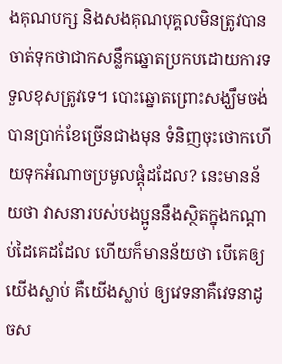ងគុណបក្ស និងសងគុណបុគ្គលមិនត្រូវបានចាត់ទុកថាជាកសន្លឹកឆ្នោតប្រកបដោយការទទួលខុសត្រូវទេ។ បោះឆ្នោតព្រោះសង្ឃឹមចង់បានប្រាក់ខែច្រើនជាងមុន ទំនិញចុះថោកហើយទុកអំណាចប្រមូលផ្ដុំដដែល? នេះមានន័យថា វាសនារបស់បងប្អូននឹងស្ថិតក្នុងកណ្ដាប់ដៃគេដដែល ហើយក៏មានន័យថា បើគេឲ្យយើងស្លាប់ គឺយើងស្លាប់ ឲ្យវេទនាគឺវេទនាដូចស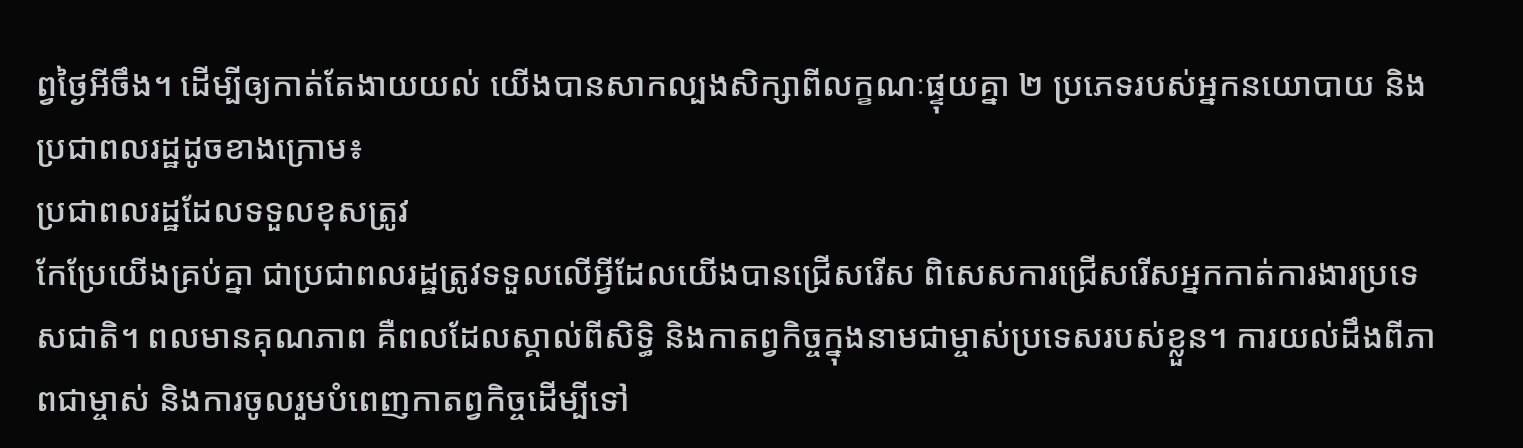ព្វថ្ងៃអីចឹង។ ដើម្បីឲ្យកាត់តែងាយយល់ យើងបានសាកល្បងសិក្សាពីលក្ខណៈផ្ទុយគ្នា ២ ប្រភេទរបស់អ្នកនយោបាយ និងប្រជាពលរដ្ឋដូចខាងក្រោម៖
ប្រជាពលរដ្ឋដែលទទួលខុសត្រូវ
កែប្រែយើងគ្រប់គ្នា ជាប្រជាពលរដ្ឋត្រូវទទួលលើអ្វីដែលយើងបានជ្រើសរើស ពិសេសការជ្រើសរើសអ្នកកាត់ការងារប្រទេសជាតិ។ ពលមានគុណភាព គឺពលដែលស្គាល់ពីសិទ្ធិ និងកាតព្វកិច្ចក្នុងនាមជាម្ចាស់ប្រទេសរបស់ខ្លួន។ ការយល់ដឹងពីភាពជាម្ចាស់ និងការចូលរួមបំពេញកាតព្វកិច្ចដើម្បីទៅ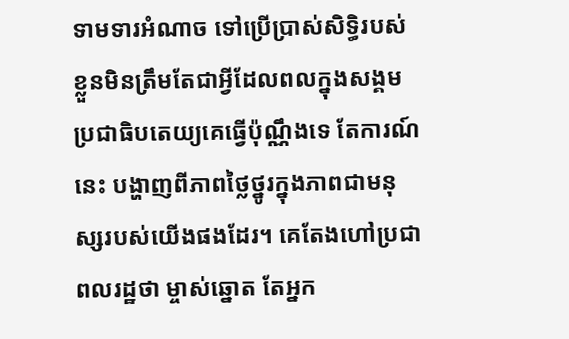ទាមទារអំណាច ទៅប្រើប្រាស់សិទ្ធិរបស់ខ្លួនមិនត្រឹមតែជាអ្វីដែលពលក្នុងសង្គមប្រជាធិបតេយ្យគេធ្វើប៉ុណ្ណឹងទេ តែការណ៍នេះ បង្ហាញពីភាពថ្លៃថ្នូរក្នុងភាពជាមនុស្សរបស់យើងផងដែរ។ គេតែងហៅប្រជាពលរដ្ឋថា ម្ចាស់ឆ្នោត តែអ្នក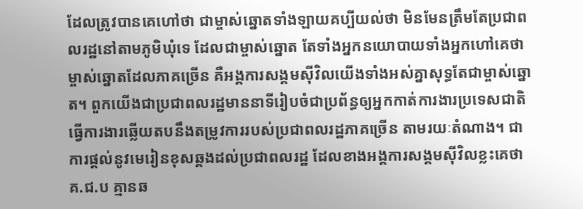ដែលត្រូវបានគេហៅថា ជាម្ចាស់ឆ្នោតទាំងឡាយគប្បីយល់ថា មិនមែនត្រឹមតែប្រជាពលរដ្ឋនៅតាមភូមិឃុំទេ ដែលជាម្ចាស់ឆ្នោត តែទាំងអ្នកនយោបាយទាំងអ្នកហៅគេថា ម្ចាស់ឆ្នោតដែលភាគច្រើន គឺអង្គការសង្គមស៊ីវិលយើងទាំងអស់គ្នាសុទ្ធតែជាម្ចាស់ឆ្នោត។ ពួកយើងជាប្រជាពលរដ្ឋមាននាទីរៀបចំជាប្រព័ន្ធឲ្យអ្នកកាត់ការងារប្រទេសជាតិ ធ្វើការងារឆ្លើយតបនឹងតម្រូវការរបស់ប្រជាពលរដ្ឋភាគច្រើន តាមរយៈតំណាង។ ជាការផ្ដល់នូវមេរៀនខុសឆ្គងដល់ប្រជាពលរដ្ឋ ដែលខាងអង្គការសង្គមស៊ីវិលខ្លះគេថា គ.ជ.ប គ្មានឆ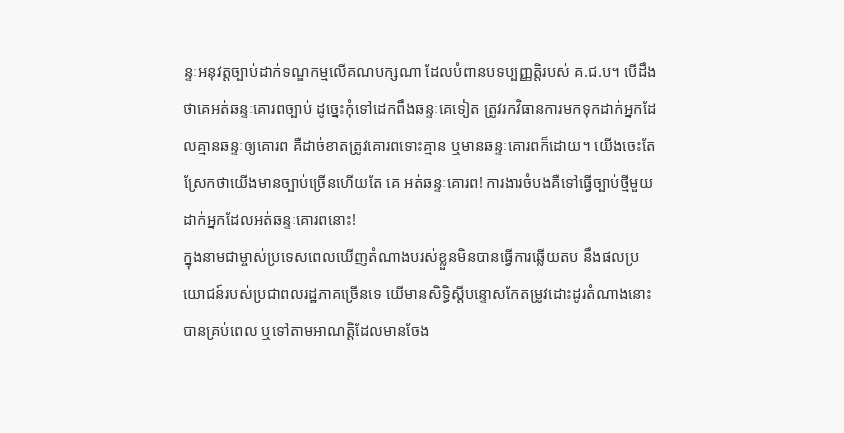ន្ទៈអនុវត្ដច្បាប់ដាក់ទណ្ឌកម្មលើគណបក្សណា ដែលបំពានបទប្បញ្ញត្តិរបស់ គ.ជ.ប។ បើដឹងថាគេអត់ឆន្ទៈគោរពច្បាប់ ដូច្នេះកុំទៅដេកពឹងឆន្ទៈគេទៀត ត្រូវរកវិធានការមកទុកដាក់អ្នកដែលគ្មានឆន្ទៈឲ្យគោរព គឺដាច់ខាតត្រូវគោរពទោះគ្មាន ឬមានឆន្ទៈគោរពក៏ដោយ។ យើងចេះតែស្រែកថាយើងមានច្បាប់ច្រើនហើយតែ គេ អត់ឆន្ទៈគោរព! ការងារចំបងគឺទៅធ្វើច្បាប់ថ្មីមួយដាក់អ្នកដែលអត់ឆន្ទៈគោរពនោះ!
ក្នុងនាមជាម្ចាស់ប្រទេសពេលឃើញតំណាងបរស់ខ្លួនមិនបានធ្វើការឆ្លើយតប នឹងផលប្រយោជន៍របស់ប្រជាពលរដ្ឋភាគច្រើនទេ យើមានសិទ្ធិស្ដីបន្ទោសកែតម្រូវដោះដូរតំណាងនោះបានគ្រប់ពេល ឬទៅតាមអាណត្ដិដែលមានចែង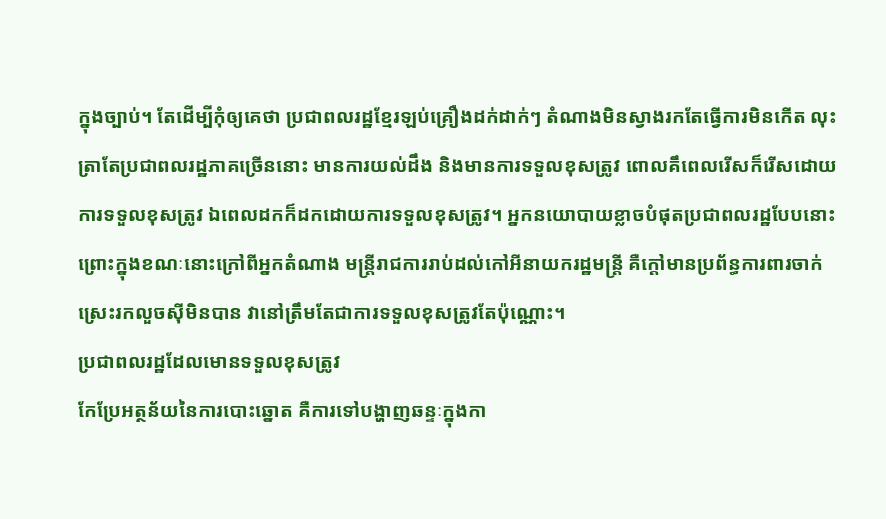ក្នុងច្បាប់។ តែដើម្បីកុំឲ្យគេថា ប្រជាពលរដ្ឋខ្មែរឡប់គ្រឿងដក់ដាក់ៗ តំណាងមិនស្វាងរកតែធ្វើការមិនកើត លុះត្រាតែប្រជាពលរដ្ឋភាគច្រើននោះ មានការយល់ដឹង និងមានការទទួលខុសត្រូវ ពោលគឹពេលរើសក៏រើសដោយការទទួលខុសត្រូវ ឯពេលដកក៏ដកដោយការទទួលខុសត្រូវ។ អ្នកនយោបាយខ្លាចបំផុតប្រជាពលរដ្ឋបែបនោះ ព្រោះក្នុងខណៈនោះក្រៅពីអ្នកតំណាង មន្ត្រីរាជការរាប់ដល់កៅអីនាយករដ្ឋមន្ដ្រី គឺក្ដៅមានប្រព័ន្ធការពារចាក់ស្រេះរកលួចស៊ីមិនបាន វានៅត្រឹមតែជាការទទួលខុសត្រូវតែប៉ុណ្ណោះ។
ប្រជាពលរដ្ឋដែលមោនទទួលខុសត្រូវ
កែប្រែអត្ថន័យនៃការបោះឆ្នោត គឺការទៅបង្ហាញឆន្ទៈក្នុងកា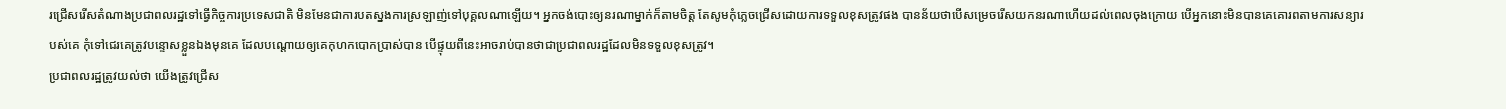រជ្រើសរើសតំណាងប្រជាពលរដ្ឋទៅធ្វើកិច្ចការប្រទេសជាតិ មិនមែនជាការបតស្នងការស្រឡាញ់ទៅបុគ្គលណាឡើយ។ អ្នកចង់បោះឲ្យនរណាម្នាក់ក៏តាមចិត្ត តែសូមកុំភ្លេចជ្រើសដោយការទទួលខុសត្រូវផង បានន័យថាបើសម្រេចរើសយកនរណាហើយដល់ពេលចុងក្រោយ បើអ្នកនោះមិនបានគេគោរពតាមការសន្យារបស់គេ កុំទៅជេរគេត្រូវបន្ទោសខ្លួនឯងមុនគេ ដែលបណ្ដោយឲ្យគេកុហកបោកប្រាស់បាន បើផ្ទុយពីនេះអាចរាប់បានថាជាប្រជាពលរដ្ឋដែលមិនទទួលខុសត្រូវ។
ប្រជាពលរដ្ឋត្រូវយល់ថា យើងត្រូវជ្រើស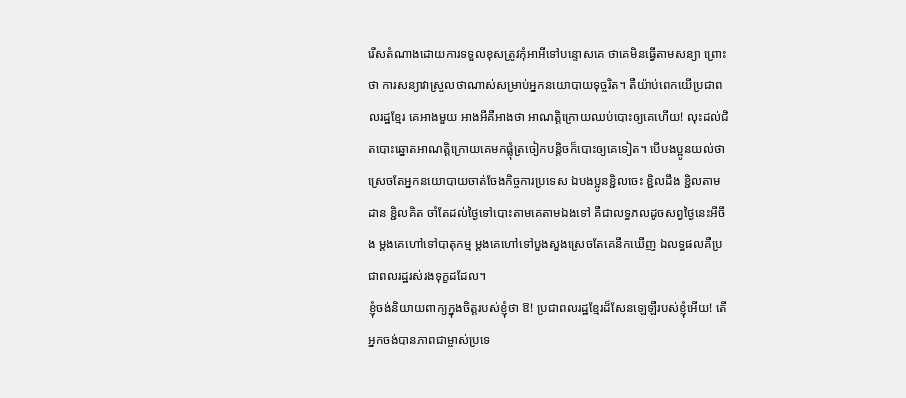រើសតំណាងដោយការទទួលខុសត្រូវកុំអាអីទៅបន្ទោសគេ ថាគេមិនធ្វើតាមសន្យា ព្រោះថា ការសន្យាវាស្រួលថាណាស់សម្រាប់អ្នកនយោបាយទុច្ចរិត។ តឺយ៉ាប់ពេកយើប្រជាពលរដ្ឋខ្មែរ គេអាងមួយ អាងអីគឺអាងថា អាណត្ដិក្រោយឈប់បោះឲ្យគេហើយ! លុះដល់ជិតបោះឆ្នោតអាណត្ដិក្រោយគេមកផ្លុំត្រចៀកបន្ដិចក៏បោះឲ្យគេទៀត។ បើបងប្អូនយល់ថាស្រេចតែអ្នកនយោបាយចាត់ចែងកិច្ចការប្រទេស ឯបងប្អូនខ្ជិលចេះ ខ្ជិលដឹង ខ្ជិលតាមដាន ខ្ជិលគិត ចាំតែដល់ថ្ងៃទៅបោះតាមគេតាមឯងទៅ គឺជាលទ្ធភលដូចសព្វថ្ងៃនេះអីចឹង ម្ដងគេហៅទៅបាតុកម្ម ម្ដងគេហៅទៅបួងសួងស្រេចតែគេនឹកឃើញ ឯលទ្ធផលគឺប្រជាពលរដ្ឋរស់រងទុក្ខដដែល។
ខ្ញុំចង់និយាយពាក្យក្នុងចិត្តរបស់ខ្ញុំថា ឱ! ប្រជាពលរដ្ឋខ្មែរដ៏សែនឡេឡឺរបស់ខ្ញុំអើយ! តើអ្នកចង់បានភាពជាម្ចាស់ប្រទេ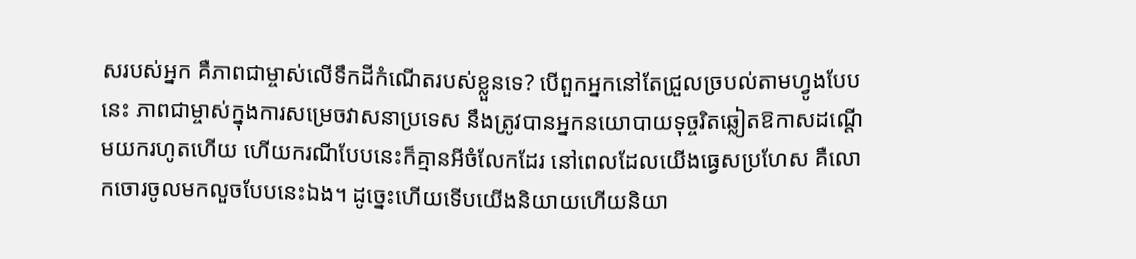សរបស់អ្នក គឺភាពជាម្ចាស់លើទឹកដីកំណើតរបស់ខ្លួនទេ? បើពួកអ្នកនៅតែជ្រួលច្របល់តាមហ្វូងបែបនេះ ភាពជាម្ចាស់ក្នុងការសម្រេចវាសនាប្រទេស នឹងត្រូវបានអ្នកនយោបាយទុច្ចរិតឆ្លៀតឱកាសដណ្ដើមយករហូតហើយ ហើយករណីបែបនេះក៏គ្មានអីចំលែកដែរ នៅពេលដែលយើងធ្វេសប្រហែស គឺលោកចោរចូលមកលួចបែបនេះឯង។ ដូច្នេះហើយទើបយើងនិយាយហើយនិយា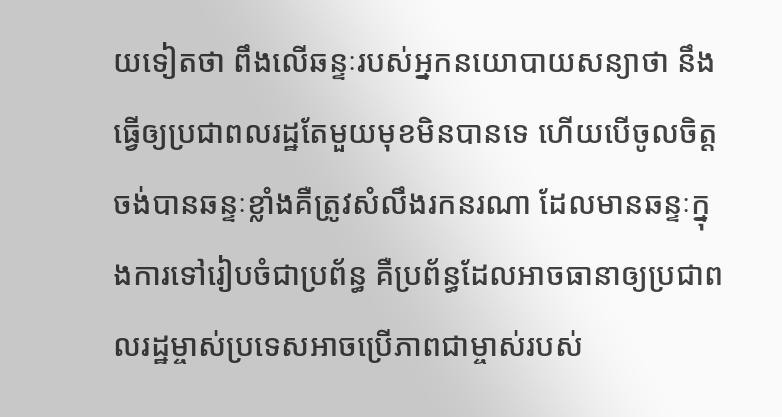យទៀតថា ពឹងលើឆន្ទៈរបស់អ្នកនយោបាយសន្យាថា នឹងធ្វើឲ្យប្រជាពលរដ្ឋតែមួយមុខមិនបានទេ ហើយបើចូលចិត្តចង់បានឆន្ទៈខ្លាំងគឺត្រូវសំលឹងរកនរណា ដែលមានឆន្ទៈក្នុងការទៅរៀបចំជាប្រព័ន្ធ គឺប្រព័ន្ធដែលអាចធានាឲ្យប្រជាពលរដ្ឋម្ចាស់ប្រទេសអាចប្រើភាពជាម្ចាស់របស់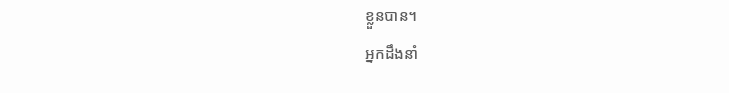ខ្លួនបាន។
អ្នកដឹងនាំ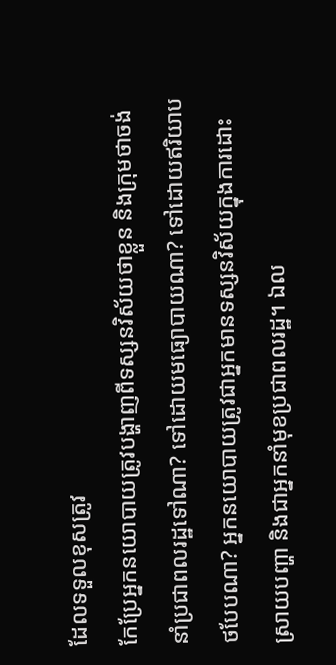ដែលទទួលខុសត្រូវ
កែប្រែអ្នកនយោបាយត្រូវបង្ហាញពីទស្សនវិស័យថាខ្លួន និងក្រុមថាចង់នាំប្រជាពលរដ្ឋទៅណា? ទៅដោយមធ្យោបាយណា? ទៅដោយឥរិយាបថបែបណា? អ្នកនយោបាយត្រូវជាអ្នកមានទស្សនវិស័យក្នុងការដោះស្រាយបញ្ហា និងជាអ្នកនាំមុខប្រជាពលរដ្ឋ។ ឯល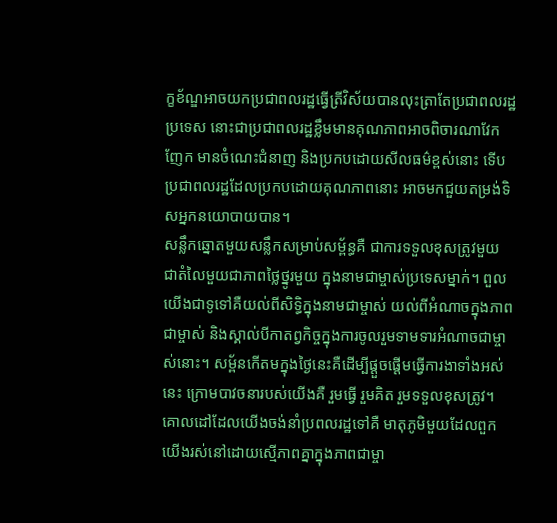ក្ខខ័ណ្ឌអាចយកប្រជាពលរដ្ឋធ្វើត្រីវិស័យបានលុះត្រាតែប្រជាពលរដ្ឋប្រទេស នោះជាប្រជាពលរដ្ឋខ្លឹមមានគុណភាពអាចពិចារណាវែកញែក មានចំណេះជំនាញ និងប្រកបដោយសីលធម៌ខ្ពស់នោះ ទើបប្រជាពលរដ្ឋដែលប្រកបដោយគុណភាពនោះ អាចមកជួយតម្រង់ទិសអ្នកនយោបាយបាន។
សន្លឹកឆ្នោតមួយសន្លឹកសម្រាប់សម្ព័ន្ធគឺ ជាការទទួលខុសត្រូវមួយ ជាតំលៃមួយជាភាពថ្លៃថ្នូរមួយ ក្នុងនាមជាម្ចាស់ប្រទេសម្នាក់។ ពួលយើងជាទូទៅគឺយល់ពីសិទ្ធិក្នុងនាមជាម្ចាស់ យល់ពីអំណាចក្នុងភាពជាម្ចាស់ និងស្គាល់បីកាតព្វកិច្ចក្នុងការចូលរួមទាមទារអំណាចជាម្ចាស់នោះ។ សម្ព័នកើតមក្នុងថ្ងៃនេះគឺដើម្បីផ្ដួចផ្ដើមធ្វើការងាទាំងអស់នេះ ក្រោមបាវចនារបស់យើងគឺ រួមធ្វើ រួមគិត រួមទទួលខុសត្រូវ។ គោលដៅដែលយើងចង់នាំប្រពលរដ្ឋទៅគឺ មាតុភូមិមួយដែលពួកយើងរស់នៅដោយស្មើភាពគ្នាក្នុងភាពជាម្ចា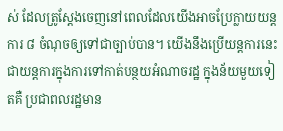ស់ ដែលត្រូស្ដែងចេញនៅពេលដែលយើងអាចប្រែក្លាយយន្ដការ ៨ ចំណុចឲ្យទៅជាច្បាប់បាន។ យើងនឹងប្រើយន្ដការនេះជាយន្ដការក្នុងការទៅកាត់បន្ថយអំណាចរដ្ឋ ក្នុងន័យមួយទៀតគឺ ប្រជាពលរដ្ឋមាន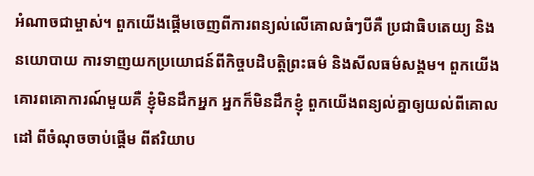អំណាចជាម្ចាស់។ ពួកយើងផ្ដើមចេញពីការពន្យល់លើគោលធំៗបីគឺ ប្រជាធិបតេយ្យ និងនយោបាយ ការទាញយកប្រយោជន៍ពីកិច្ចបដិបត្តិព្រះធម៌ និងសីលធម៌សង្គម។ ពួកយើងគោរពគោការណ៍មួយគឺ ខ្ញុំមិនដឹកអ្នក អ្នកក៏មិនដឹកខ្ញុំ ពួកយើងពន្យល់គ្នាឲ្យយល់ពីគោលដៅ ពីចំណុចចាប់ផ្ដើម ពីឥរិយាប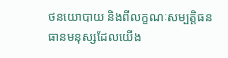ថនយោបាយ និងពីលក្ខណៈសម្បត្តិធនធានមនុស្សដែលយើង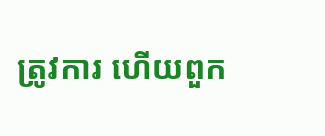ត្រូវការ ហើយពួក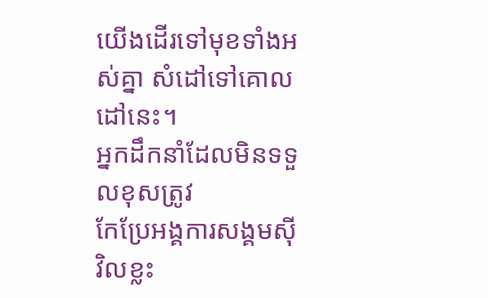យើងដើរទៅមុខទាំងអស់គ្នា សំដៅទៅគោលដៅនេះ។
អ្នកដឹកនាំដែលមិនទទួលខុសត្រូវ
កែប្រែអង្គការសង្គមស៊ីវិលខ្លះ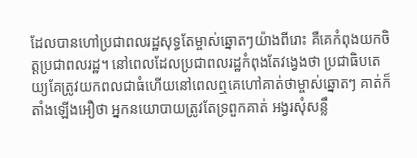ដែលបានហៅប្រជាពលរដ្ឋសុទ្ធតែម្ចាស់ឆ្នោតៗយ៉ាងពីរោះ គឺគេកំពុងយកចិត្តប្រជាពលរដ្ឋ។ នៅពេលដែលប្រជាពលរដ្ឋកំពុងតែវង្វេងថា ប្រជាធិបតេយ្យគែត្រូវយកពលជាធំហើយនៅពេលឮគេហៅគាត់ថាម្ចាស់ឆ្នោតៗ គាត់ក៏តាំងឡើងអឿថា អ្នកនយោបាយត្រូវតែទ្រពួកគាត់ អង្វរសុំសន្លឹ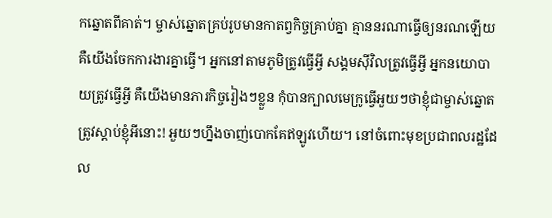កឆ្នោតពីគាត់។ ម្ចាស់ឆ្នោតគ្រប់រូបមានកាតព្វកិច្ចគ្រាប់គ្នា គ្មាននរណាធ្វើឲ្យនរណឡើយ គឺយើងចែកការងារគ្នាធ្វើ។ អ្នកនៅតាមភូមិត្រូវធ្វើអ្វី សង្គមស៊ីវិលត្រូវធ្វើអ្វី អ្នកនយោបាយត្រូវធ្វើអ្វី គឺយើងមានភារកិច្ចរៀងៗខ្លួន កុំបានក្បាលមេក្រូធ្វើអួយៗថាខ្ញុំជាម្ចាស់ឆ្នោតត្រូវស្ដាប់ខ្ញុំអីនោះ! អួយៗហ្នឹងចាញ់បោកគែឥឡូវហើយ។ នៅចំពោះមុខប្រជាពលរដ្ឋដែល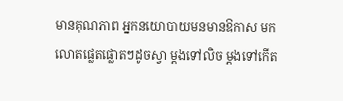មានគុណភាព អ្នកនយោបាយមនមានឱកាស មកលោតផ្លេតផ្លោតៗដូចស្វា ម្ដងទៅលិច ម្ដងទៅកើត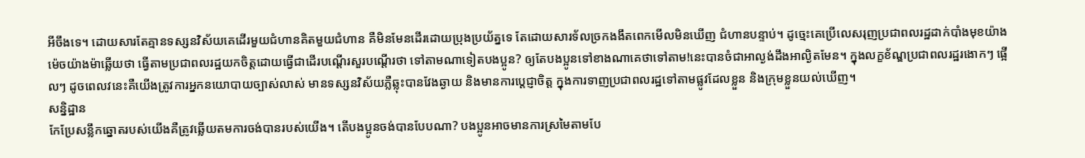អីចឹងទេ។ ដោយសារតែគ្មានទស្សនវិស័យគេដើរមួយជំហានគិតមួយជំហាន គឺមិនមែនដើរដោយប្រុងប្រយ័ត្នទេ តែដោយសារទ័លច្រកងងឹតពេកមើលមិនឃើញ ជំហានបន្ទាប់។ ដូច្មេះគេប្រើលេសរុញប្រជាពលរដ្ឋដាក់បាំងមុខយ៉ាងម៉េចយ៉ាងម៉ាឆ្លើយថា ធ្វើតាមប្រជាពលរដ្ឋយកចិត្តដោយធ្វើជាដើរបណ្ដើរសួរបណ្ដើរថា ទៅតាមណាទៀតបងប្អូន? ឲ្យតែបងប្អូនទៅខាងណាគេថាទៅតាម!នេះបានចំជាអាល្ងង់ដឹងអាល្ងិតមែន។ ក្នុងលក្ខខ័ណ្ឌប្រជាពលរដ្ឋរងោកៗ ផ្អើលៗ ដូចពេលវនេះគឺយើងត្រូវការអ្នកនយោបាយច្បាស់លាស់ មានទស្សនវិស័យភ្លឺឆ្លុះបានវែងឆ្ងាយ និងមានការប្ដេជ្ញាចិត្ត ក្នុងការទាញប្រជាពលរដ្ឋទៅតាមផ្លូវដែលខ្លួន និងក្រុមខ្លួនយល់ឃើញ។
សន្និដ្ឋាន
កែប្រែសន្លឹកឆ្នោតរបស់យើងគឺត្រូវឆ្លើយតមការចង់បានរបស់យើង។ តើបងប្អូនចង់បានបែបណា? បងប្អូនអាចមានការស្រមៃតាមបែ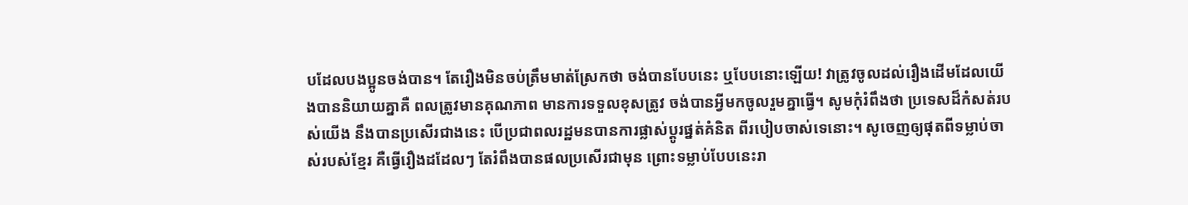បដែលបងប្អូនចង់បាន។ តែរឿងមិនចប់ត្រឹមមាត់ស្រែកថា ចង់បានបែបនេះ ឬបែបនោះឡើយ! វាត្រូវចូលដល់រឿងដើមដែលយើងបាននិយាយគ្នាគឺ ពលត្រូវមានគុណភាព មានការទទួលខុសត្រូវ ចង់បានអ្វីមកចូលរួមគ្នាធ្វើ។ សូមកុំរំពឹងថា ប្រទេសដ៏កំសត់របស់យើង នឹងបានប្រសើរជាងនេះ បើប្រជាពលរដ្ឋមនបានការផ្លាស់ប្ដូរផ្នត់គំនិត ពីរបៀបចាស់ទេនោះ។ សូចេញឲ្យផុតពីទម្លាប់ចាស់របស់ខ្មែរ គឺធ្វើរឿងដដែលៗ តែរំពឹងបានផលប្រសើរជាមុន ព្រោះទម្លាប់បែបនេះរា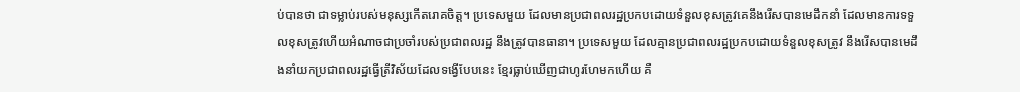ប់បានថា ជាទម្លាប់របស់មនុស្សកើតរោគចិត្ត។ ប្រទេសមួយ ដែលមានប្រជាពលរដ្ឋប្រកបដោយទំនួលខុសត្រូវគេនឹងរើសបានមេដឹកនាំ ដែលមានការទទួលខុសត្រូវហើយអំណាចជាប្រចាំរបស់ប្រជាពលរដ្ឋ នឹងត្រូវបានធានា។ ប្រទេសមួយ ដែលគ្មានប្រជាពលរដ្ឋប្រកបដោយទំនួលខុសត្រូវ នឹងរើសបានមេដឹងនាំយកប្រជាពលរដ្ឋធ្វើត្រីវិស័យដែលទង្វើបែបនេះ ខ្មែរធ្លាប់ឃើញជាហូរហែមកហើយ គឺ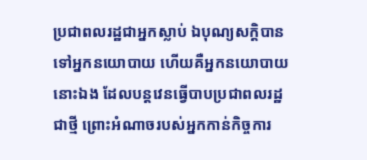ប្រជាពលរដ្ឋជាអ្នកស្លាប់ ឯបុណ្យសក្ដិបានទៅអ្នកនយោបាយ ហើយគឺអ្នកនយោបាយនោះឯង ដែលបន្ដវេនធ្វើបាបប្រជាពលរដ្ឋជាថ្មី ព្រោះអំណាចរបស់អ្នកកាន់កិច្ចការ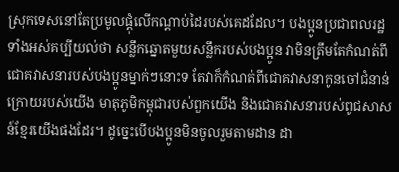ស្រុកទេសនៅតែប្រមូលផ្ដុំលើកណ្ដាប់ដៃរបស់គេដដែល។ បងប្អូនប្រជាពលរដ្ឋទាំងអស់គប្បីយល់ថា សន្លឹកឆ្នោតមួយសន្លឹករបស់បងប្អូន វាមិនត្រឹមតែកំណត់ពីជោគវាសនារបស់បងប្អូនម្នាក់ៗនោះទ តែវាក៏កំណត់ពីជោគវាសនាកូនចៅជំនាន់ក្រោយរបស់យើង មាតុភូមិកម្ពុជារបស់ពួកយើង និងជោគវាសនារបស់ពូជសាសន៍ខ្មែរយើងផងដែរ។ ដូច្នេះបើបងប្អូនមិនចូលរួមតាមដាន ដា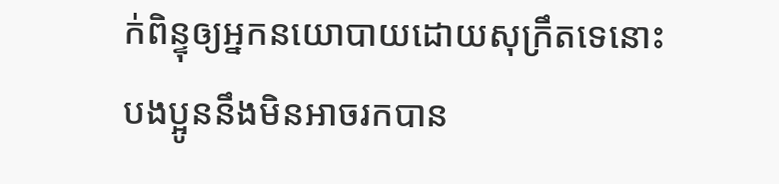ក់ពិន្ទុឲ្យអ្នកនយោបាយដោយសុក្រឹតទេនោះ បងប្អូននឹងមិនអាចរកបាន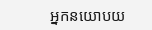អ្នកនយោបយ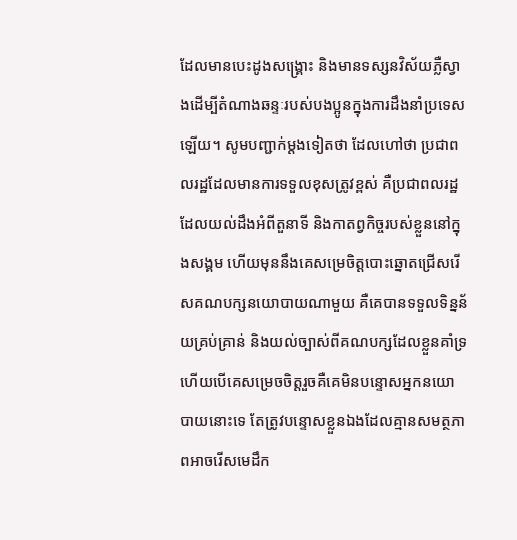ដែលមានបេះដូងសង្គ្រោះ និងមានទស្សនវិស័យភ្លឺស្វាងដើម្បីតំណាងឆន្ទៈរបស់បងប្អូនក្នុងការដឹងនាំប្រទេសឡើយ។ សូមបញ្ជាក់ម្ដងទៀតថា ដែលហៅថា ប្រជាពលរដ្ឋដែលមានការទទួលខុសត្រូវខ្ពស់ គឺប្រជាពលរដ្ឋដែលយល់ដឹងអំពីតួនាទី និងកាតព្វកិច្ចរបស់ខ្លួននៅក្នុងសង្គម ហើយមុននឹងគេសម្រេចិត្តបោះឆ្នោតជ្រើសរើសគណបក្សនយោបាយណាមួយ គឺគេបានទទួលទិន្នន័យគ្រប់គ្រាន់ និងយល់ច្បាស់ពីគណបក្សដែលខ្លួនគាំទ្រ ហើយបើគេសម្រេចចិត្តរួចគឺគេមិនបន្ទោសអ្នកនយោបាយនោះទេ តែត្រូវបន្ទោសខ្លួនឯងដែលគ្មានសមត្ថភាពអាចរើសមេដឹក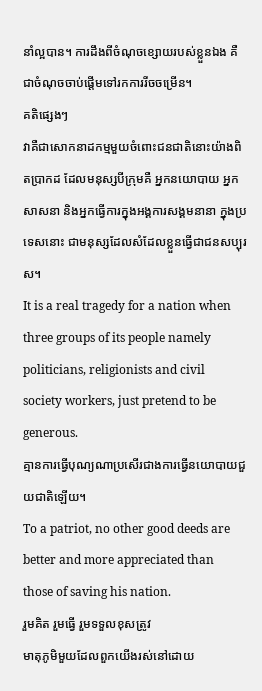នាំល្អបាន។ ការដឹងពីចំណុចខ្សោយរបស់ខ្លួនឯង គឺជាចំណុចចាប់ផ្ដើមទៅរកការរីចចម្រើន។
គតិផ្សេងៗ
វាគឺជាសោកនាដកម្មមួយចំពោះជនជាតិនោះយ៉ាងពិតប្រាកដ ដែលមនុស្សបីក្រុមគឺ អ្នកនយោបាយ អ្នកសាសនា និងអ្នកធ្វើការក្នុងអង្គការសង្គមនានា ក្នុងប្រទេសនោះ ជាមនុស្សដែលសំដែលខ្លួនធ្វើជាជនសប្បុរស។
It is a real tragedy for a nation when three groups of its people namely politicians, religionists and civil society workers, just pretend to be generous.
គ្មានការធ្វើបុណ្យណាប្រសើរជាងការធ្វើនយោបាយជួយជាតិឡើយ។
To a patriot, no other good deeds are better and more appreciated than those of saving his nation.
រួមគិត រួមធ្វើ រួមទទួលខុសត្រូវ
មាតុភូមិមួយដែលពួកយើងរស់នៅដោយ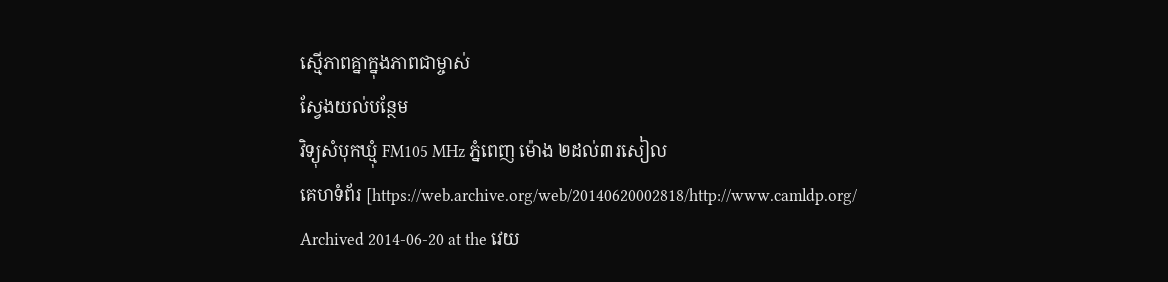ស្មើភាពគ្នាក្នុងភាពជាម្ចាស់
ស្វែងយល់បន្ថែម
វិទ្យុសំបុកឃ្មុំ FM105 MHz ភ្នំពេញ ម៉ោង ២ដល់៣រសៀល
គេហទំព័រ [https://web.archive.org/web/20140620002818/http://www.camldp.org/ Archived 2014-06-20 at the វេយ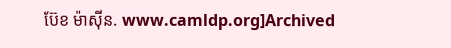ប៊ែខ ម៉ាស៊ីន. www.camldp.org]Archived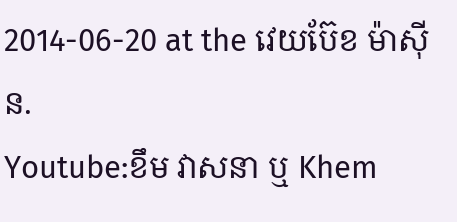2014-06-20 at the វេយប៊ែខ ម៉ាស៊ីន.
Youtube:ខឹម វាសនា ឬ Khem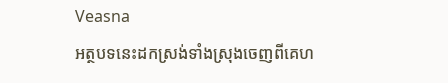Veasna
អត្ថបទនេះដកស្រង់ទាំងស្រុងចេញពីគេហ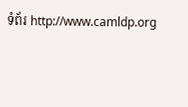ទំព័រ http://www.camldp.org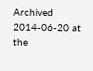Archived 2014-06-20 at the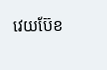វេយប៊ែខ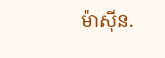ម៉ាស៊ីន.